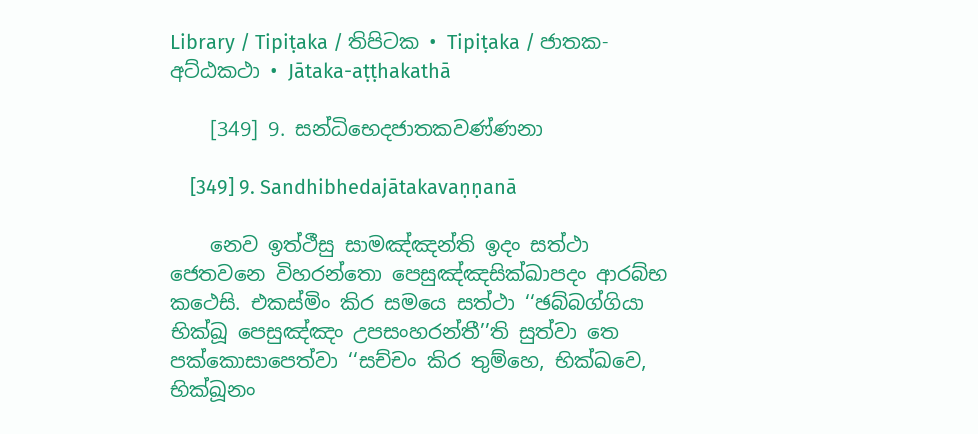Library / Tipiṭaka / තිපිටක • Tipiṭaka / ජාතක-අට්‌ඨකථා • Jātaka-aṭṭhakathā

    [349] 9. සන්‌ධිභෙදජාතකවණ්‌ණනා

    [349] 9. Sandhibhedajātakavaṇṇanā

    නෙව ඉත්‌ථීසු සාමඤ්‌ඤන්‌ති ඉදං සත්‌ථා ජෙතවනෙ විහරන්‌තො පෙසුඤ්‌ඤසික්‌ඛාපදං ආරබ්‌භ කථෙසි. එකස්‌මිං කිර සමයෙ සත්‌ථා ‘‘ඡබ්‌බග්‌ගියා භික්‌ඛූ පෙසුඤ්‌ඤං උපසංහරන්‌තී’’ති සුත්‌වා තෙ පක්‌කොසාපෙත්‌වා ‘‘සච්‌චං කිර තුම්‌හෙ, භික්‌ඛවෙ, භික්‌ඛූනං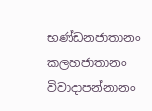භණ්‌ඩනජාතානං කලහජාතානං විවාදාපන්‌නානං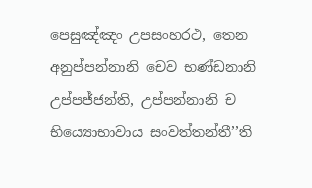පෙසුඤ්‌ඤං උපසංහරථ, තෙන අනුප්‌පන්‌නානි චෙව භණ්‌ඩනානි උප්‌පජ්‌ජන්‌ති, උප්‌පන්‌නානි ච භිය්‍යොභාවාය සංවත්‌තන්‌තී’’ති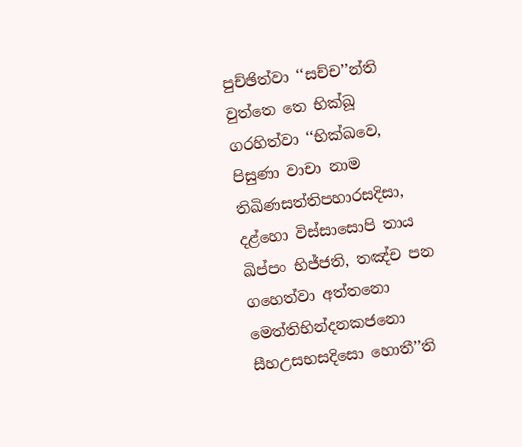පුච්‌ඡිත්‌වා ‘‘සච්‌ච’’න්‌ති වුත්‌තෙ තෙ භික්‌ඛූ ගරහිත්‌වා ‘‘භික්‌ඛවෙ, පිසුණා වාචා නාම තිඛිණසත්‌තිපහාරසදිසා, දළ්‌හො විස්‌සාසොපි තාය ඛිප්‌පං භිජ්‌ජති, තඤ්‌ච පන ගහෙත්‌වා අත්‌තනො මෙත්‌තිභින්‌දනකජනො සීහඋසභසදිසො හොතී’’ති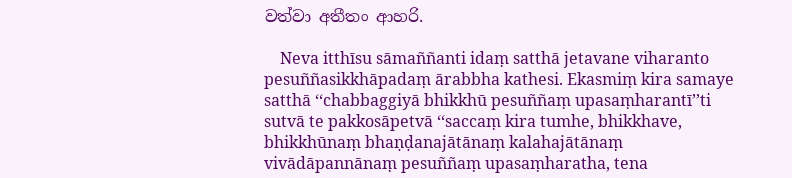වත්‌වා අතීතං ආහරි.

    Neva itthīsu sāmaññanti idaṃ satthā jetavane viharanto pesuññasikkhāpadaṃ ārabbha kathesi. Ekasmiṃ kira samaye satthā ‘‘chabbaggiyā bhikkhū pesuññaṃ upasaṃharantī’’ti sutvā te pakkosāpetvā ‘‘saccaṃ kira tumhe, bhikkhave, bhikkhūnaṃ bhaṇḍanajātānaṃ kalahajātānaṃ vivādāpannānaṃ pesuññaṃ upasaṃharatha, tena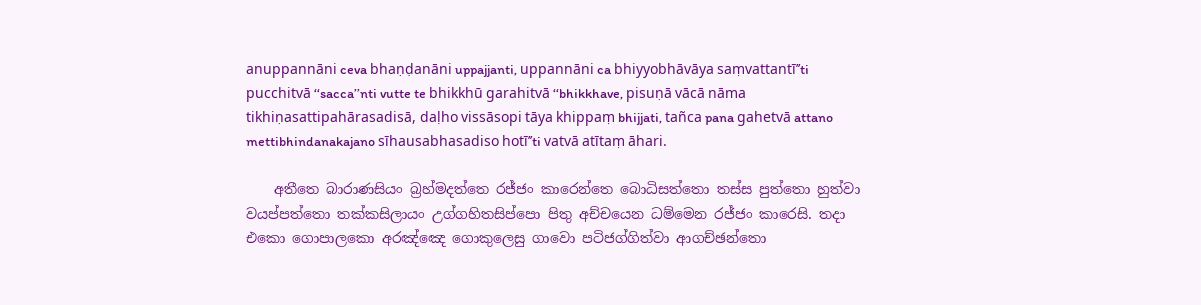anuppannāni ceva bhaṇḍanāni uppajjanti, uppannāni ca bhiyyobhāvāya saṃvattantī’’ti pucchitvā ‘‘sacca’’nti vutte te bhikkhū garahitvā ‘‘bhikkhave, pisuṇā vācā nāma tikhiṇasattipahārasadisā, daḷho vissāsopi tāya khippaṃ bhijjati, tañca pana gahetvā attano mettibhindanakajano sīhausabhasadiso hotī’’ti vatvā atītaṃ āhari.

    අතීතෙ බාරාණසියං බ්‍රහ්‌මදත්‌තෙ රජ්‌ජං කාරෙන්‌තෙ බොධිසත්‌තො තස්‌ස පුත්‌තො හුත්‌වා වයප්‌පත්‌තො තක්‌කසිලායං උග්‌ගහිතසිප්‌පො පිතු අච්‌චයෙන ධම්‌මෙන රජ්‌ජං කාරෙසි. තදා එකො ගොපාලකො අරඤ්‌ඤෙ ගොකුලෙසු ගාවො පටිජග්‌ගිත්‌වා ආගච්‌ඡන්‌තො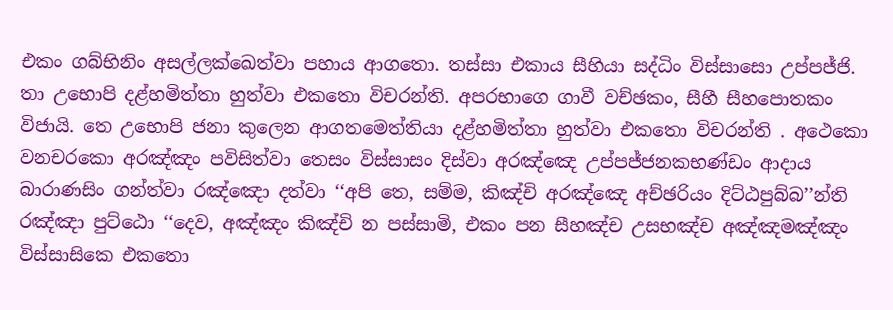එකං ගබ්‌භිනිං අසල්‌ලක්‌ඛෙත්‌වා පහාය ආගතො. තස්‌සා එකාය සීහියා සද්‌ධිං විස්‌සාසො උප්‌පජ්‌ජි. තා උභොපි දළ්‌හමිත්‌තා හුත්‌වා එකතො විචරන්‌ති. අපරභාගෙ ගාවී වච්‌ඡකං, සීහී සීහපොතකං විජායි. තෙ උභොපි ජනා කුලෙන ආගතමෙත්‌තියා දළ්‌හමිත්‌තා හුත්‌වා එකතො විචරන්‌ති . අථෙකො වනචරකො අරඤ්‌ඤං පවිසිත්‌වා තෙසං විස්‌සාසං දිස්‌වා අරඤ්‌ඤෙ උප්‌පජ්‌ජනකභණ්‌ඩං ආදාය බාරාණසිං ගන්‌ත්‌වා රඤ්‌ඤො දත්‌වා ‘‘අපි තෙ, සම්‌ම, කිඤ්‌චි අරඤ්‌ඤෙ අච්‌ඡරියං දිට්‌ඨපුබ්‌බ’’න්‌ති රඤ්‌ඤා පුට්‌ඨො ‘‘දෙව, අඤ්‌ඤං කිඤ්‌චි න පස්‌සාමි, එකං පන සීහඤ්‌ච උසභඤ්‌ච අඤ්‌ඤමඤ්‌ඤං විස්‌සාසිකෙ එකතො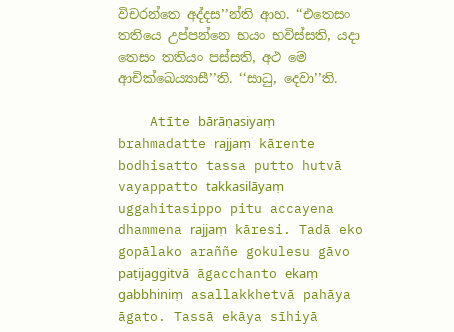විචරන්‌තෙ අද්‌දස’’න්‌ති ආහ. ‘‘එතෙසං තතියෙ උප්‌පන්‌නෙ භයං භවිස්‌සති, යදා තෙසං තතියං පස්‌සති, අථ මෙ ආචික්‌ඛෙය්‍යාසී’’ති. ‘‘සාධු, දෙවා’’ති.

    Atīte bārāṇasiyaṃ brahmadatte rajjaṃ kārente bodhisatto tassa putto hutvā vayappatto takkasilāyaṃ uggahitasippo pitu accayena dhammena rajjaṃ kāresi. Tadā eko gopālako araññe gokulesu gāvo paṭijaggitvā āgacchanto ekaṃ gabbhiniṃ asallakkhetvā pahāya āgato. Tassā ekāya sīhiyā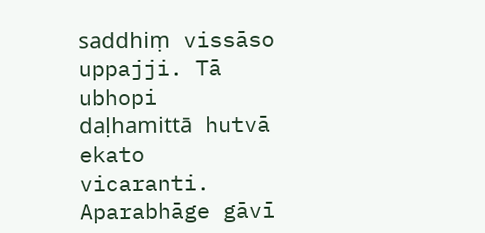saddhiṃ vissāso uppajji. Tā ubhopi daḷhamittā hutvā ekato vicaranti. Aparabhāge gāvī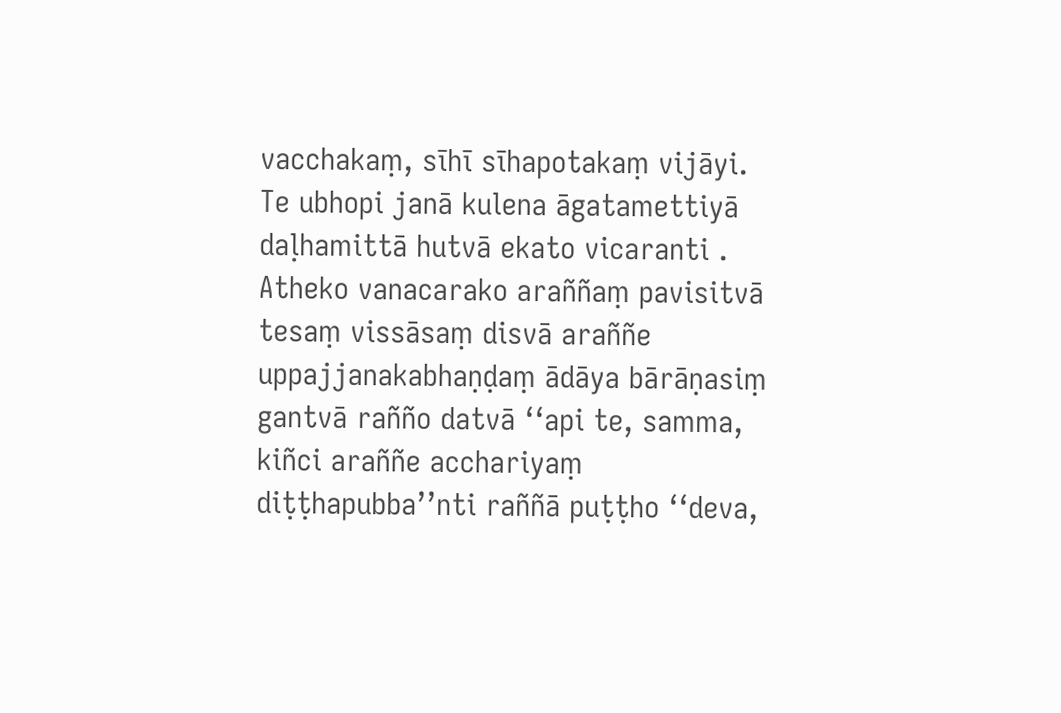vacchakaṃ, sīhī sīhapotakaṃ vijāyi. Te ubhopi janā kulena āgatamettiyā daḷhamittā hutvā ekato vicaranti . Atheko vanacarako araññaṃ pavisitvā tesaṃ vissāsaṃ disvā araññe uppajjanakabhaṇḍaṃ ādāya bārāṇasiṃ gantvā rañño datvā ‘‘api te, samma, kiñci araññe acchariyaṃ diṭṭhapubba’’nti raññā puṭṭho ‘‘deva,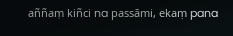aññaṃ kiñci na passāmi, ekaṃ pana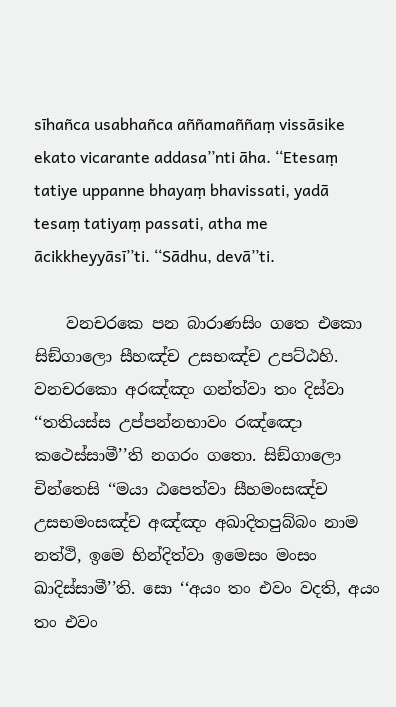sīhañca usabhañca aññamaññaṃ vissāsike ekato vicarante addasa’’nti āha. ‘‘Etesaṃ tatiye uppanne bhayaṃ bhavissati, yadā tesaṃ tatiyaṃ passati, atha me ācikkheyyāsī’’ti. ‘‘Sādhu, devā’’ti.

    වනචරකෙ පන බාරාණසිං ගතෙ එකො සිඞ්‌ගාලො සීහඤ්‌ච උසභඤ්‌ච උපට්‌ඨහි. වනචරකො අරඤ්‌ඤං ගන්‌ත්‌වා තං දිස්‌වා ‘‘තතියස්‌ස උප්‌පන්‌නභාවං රඤ්‌ඤො කථෙස්‌සාමී’’ති නගරං ගතො. සිඞ්‌ගාලො චින්‌තෙසි ‘‘මයා ඨපෙත්‌වා සීහමංසඤ්‌ච උසභමංසඤ්‌ච අඤ්‌ඤං අඛාදිතපුබ්‌බං නාම නත්‌ථි, ඉමෙ භින්‌දිත්‌වා ඉමෙසං මංසං ඛාදිස්‌සාමී’’ති. සො ‘‘අයං තං එවං වදති, අයං තං එවං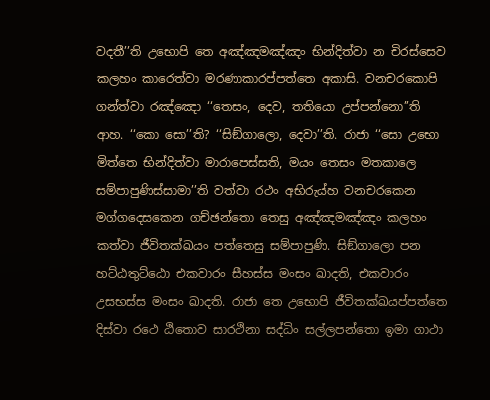වදතී’’ති උභොපි තෙ අඤ්‌ඤමඤ්‌ඤං භින්‌දිත්‌වා න චිරස්‌සෙව කලහං කාරෙත්‌වා මරණාකාරප්‌පත්‌තෙ අකාසි. වනචරකොපි ගන්‌ත්‌වා රඤ්‌ඤො ‘‘තෙසං, දෙව, තතියො උප්‌පන්‌නො’’ති ආහ. ‘‘කො සො’’ති? ‘‘සිඞ්‌ගාලො, දෙවා’’ති. රාජා ‘‘සො උභො මිත්‌තෙ භින්‌දිත්‌වා මාරාපෙස්‌සති, මයං තෙසං මතකාලෙ සම්‌පාපුණිස්‌සාමා’’ති වත්‌වා රථං අභිරුය්‌හ වනචරකෙන මග්‌ගදෙසකෙන ගච්‌ඡන්‌තො තෙසු අඤ්‌ඤමඤ්‌ඤං කලහං කත්‌වා ජීවිතක්‌ඛයං පත්‌තෙසු සම්‌පාපුණි. සිඞ්‌ගාලො පන හට්‌ඨතුට්‌ඨො එකවාරං සීහස්‌ස මංසං ඛාදති, එකවාරං උසභස්‌ස මංසං ඛාදති. රාජා තෙ උභොපි ජීවිතක්‌ඛයප්‌පත්‌තෙ දිස්‌වා රථෙ ඨිතොව සාරථිනා සද්‌ධිං සල්‌ලපන්‌තො ඉමා ගාථා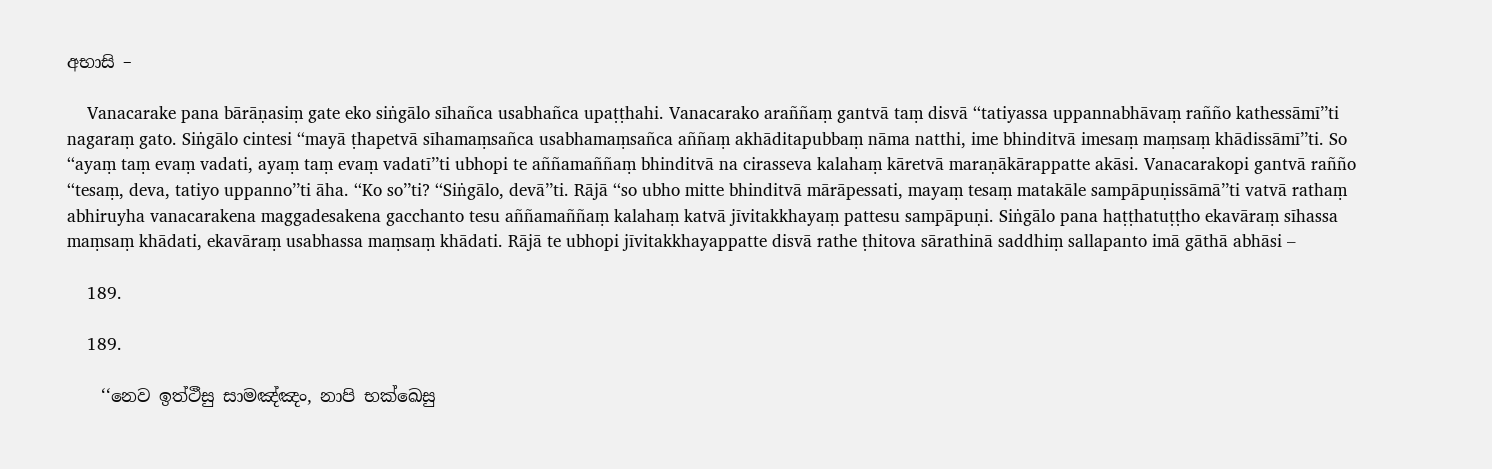අභාසි –

    Vanacarake pana bārāṇasiṃ gate eko siṅgālo sīhañca usabhañca upaṭṭhahi. Vanacarako araññaṃ gantvā taṃ disvā ‘‘tatiyassa uppannabhāvaṃ rañño kathessāmī’’ti nagaraṃ gato. Siṅgālo cintesi ‘‘mayā ṭhapetvā sīhamaṃsañca usabhamaṃsañca aññaṃ akhāditapubbaṃ nāma natthi, ime bhinditvā imesaṃ maṃsaṃ khādissāmī’’ti. So ‘‘ayaṃ taṃ evaṃ vadati, ayaṃ taṃ evaṃ vadatī’’ti ubhopi te aññamaññaṃ bhinditvā na cirasseva kalahaṃ kāretvā maraṇākārappatte akāsi. Vanacarakopi gantvā rañño ‘‘tesaṃ, deva, tatiyo uppanno’’ti āha. ‘‘Ko so’’ti? ‘‘Siṅgālo, devā’’ti. Rājā ‘‘so ubho mitte bhinditvā mārāpessati, mayaṃ tesaṃ matakāle sampāpuṇissāmā’’ti vatvā rathaṃ abhiruyha vanacarakena maggadesakena gacchanto tesu aññamaññaṃ kalahaṃ katvā jīvitakkhayaṃ pattesu sampāpuṇi. Siṅgālo pana haṭṭhatuṭṭho ekavāraṃ sīhassa maṃsaṃ khādati, ekavāraṃ usabhassa maṃsaṃ khādati. Rājā te ubhopi jīvitakkhayappatte disvā rathe ṭhitova sārathinā saddhiṃ sallapanto imā gāthā abhāsi –

    189.

    189.

    ‘‘නෙව ඉත්‌ථීසු සාමඤ්‌ඤං, නාපි භක්‌ඛෙසු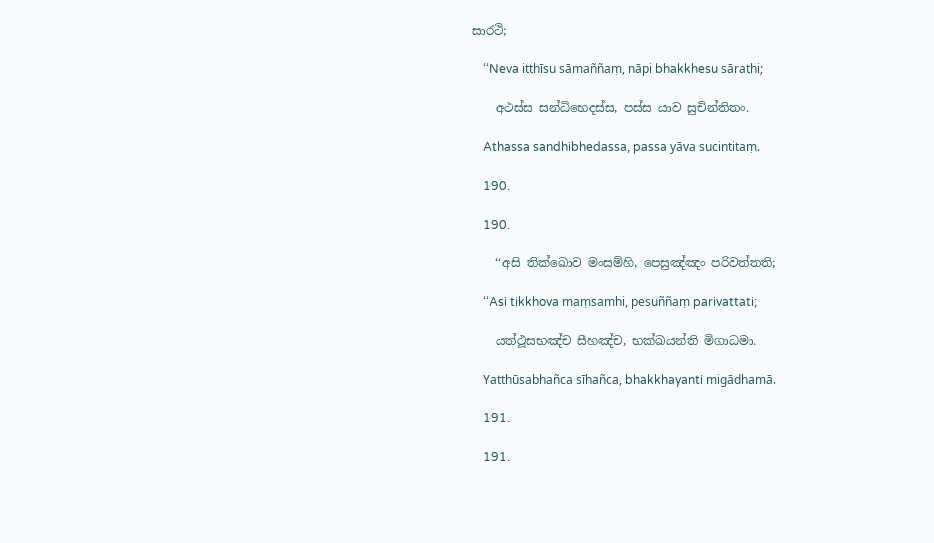සාරථි;

    ‘‘Neva itthīsu sāmaññaṃ, nāpi bhakkhesu sārathi;

    අථස්‌ස සන්‌ධිභෙදස්‌ස, පස්‌ස යාව සුචින්‌තිතං.

    Athassa sandhibhedassa, passa yāva sucintitaṃ.

    190.

    190.

    ‘‘අසි තික්‌ඛොව මංසම්‌හි, පෙසුඤ්‌ඤං පරිවත්‌තති;

    ‘‘Asi tikkhova maṃsamhi, pesuññaṃ parivattati;

    යත්‌ථූසභඤ්‌ච සීහඤ්‌ච, භක්‌ඛයන්‌ති මිගාධමා.

    Yatthūsabhañca sīhañca, bhakkhayanti migādhamā.

    191.

    191.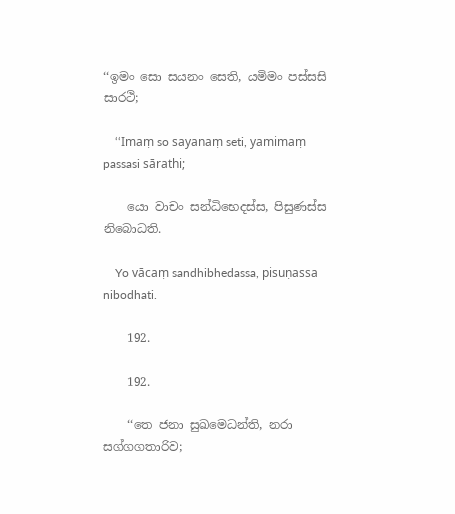‘‘ඉමං සො සයනං සෙති, යමිමං පස්‌සසි සාරථි;

    ‘‘Imaṃ so sayanaṃ seti, yamimaṃ passasi sārathi;

    යො වාචං සන්‌ධිභෙදස්‌ස, පිසුණස්‌ස නිබොධති.

    Yo vācaṃ sandhibhedassa, pisuṇassa nibodhati.

    192.

    192.

    ‘‘තෙ ජනා සුඛමෙධන්‌ති, නරා සග්‌ගගතාරිව;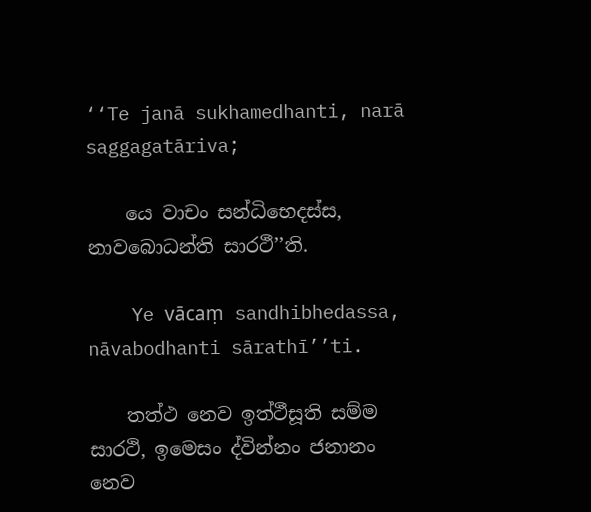‘‘Te janā sukhamedhanti, narā saggagatāriva;

    යෙ වාචං සන්‌ධිභෙදස්‌ස, නාවබොධන්‌ති සාරථී’’ති.

    Ye vācaṃ sandhibhedassa, nāvabodhanti sārathī’’ti.

    තත්‌ථ නෙව ඉත්‌ථීසූති සම්‌ම සාරථි, ඉමෙසං ද්‌වින්‌නං ජනානං නෙව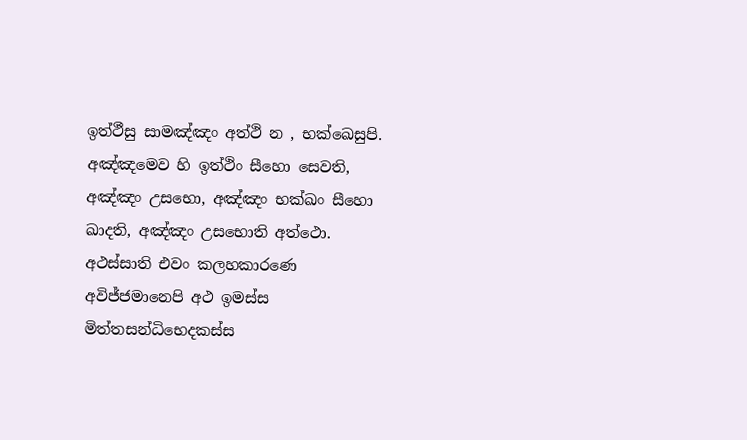ඉත්‌ථීසු සාමඤ්‌ඤං අත්‌ථි න , භක්‌ඛෙසුපි. අඤ්‌ඤමෙව හි ඉත්‌ථිං සීහො සෙවති, අඤ්‌ඤං උසභො, අඤ්‌ඤං භක්‌ඛං සීහො ඛාදති, අඤ්‌ඤං උසභොති අත්‌ථො. අථස්‌සාති එවං කලහකාරණෙ අවිජ්‌ජමානෙපි අථ ඉමස්‌ස මිත්‌තසන්‌ධිභෙදකස්‌ස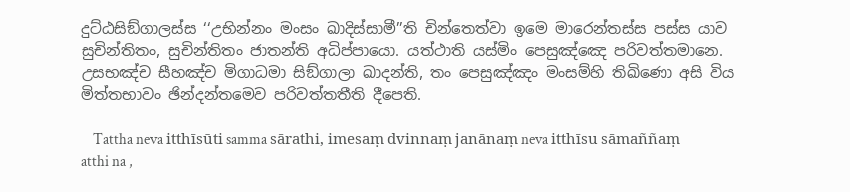දුට්‌ඨසිඞ්‌ගාලස්‌ස ‘‘උභින්‌නං මංසං ඛාදිස්‌සාමී’’ති චින්‌තෙත්‌වා ඉමෙ මාරෙන්‌තස්‌ස පස්‌ස යාව සුචින්‌තිතං, සුචින්‌තිතං ජාතන්‌ති අධිප්‌පායො. යත්‌ථාති යස්‌මිං පෙසුඤ්‌ඤෙ පරිවත්‌තමානෙ. උසභඤ්‌ච සීහඤ්‌ච මිගාධමා සිඞ්‌ගාලා ඛාදන්‌ති, තං පෙසුඤ්‌ඤං මංසම්‌හි තිඛිණො අසි විය මිත්‌තභාවං ඡින්‌දන්‌තමෙව පරිවත්‌තතීති දීපෙති.

    Tattha neva itthīsūti samma sārathi, imesaṃ dvinnaṃ janānaṃ neva itthīsu sāmaññaṃ atthi na ,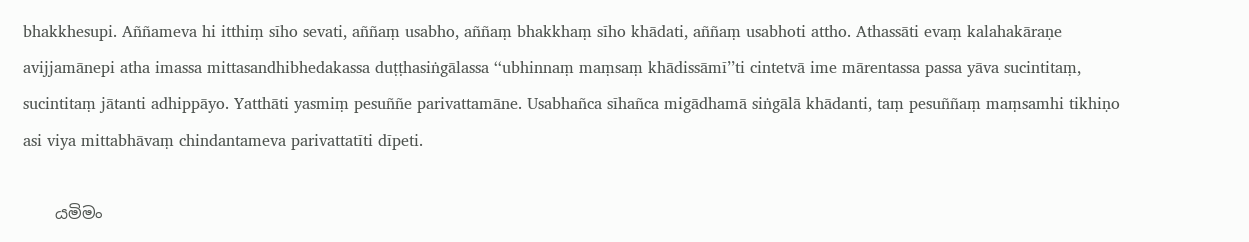bhakkhesupi. Aññameva hi itthiṃ sīho sevati, aññaṃ usabho, aññaṃ bhakkhaṃ sīho khādati, aññaṃ usabhoti attho. Athassāti evaṃ kalahakāraṇe avijjamānepi atha imassa mittasandhibhedakassa duṭṭhasiṅgālassa ‘‘ubhinnaṃ maṃsaṃ khādissāmī’’ti cintetvā ime mārentassa passa yāva sucintitaṃ, sucintitaṃ jātanti adhippāyo. Yatthāti yasmiṃ pesuññe parivattamāne. Usabhañca sīhañca migādhamā siṅgālā khādanti, taṃ pesuññaṃ maṃsamhi tikhiṇo asi viya mittabhāvaṃ chindantameva parivattatīti dīpeti.

    යමිමං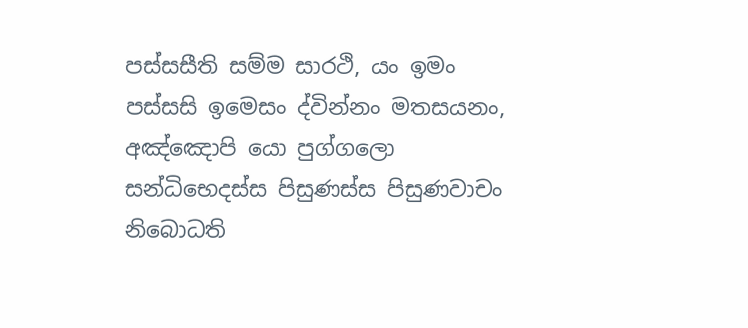පස්‌සසීති සම්‌ම සාරථි, යං ඉමං පස්‌සසි ඉමෙසං ද්‌වින්‌නං මතසයනං, අඤ්‌ඤොපි යො පුග්‌ගලො සන්‌ධිභෙදස්‌ස පිසුණස්‌ස පිසුණවාචං නිබොධති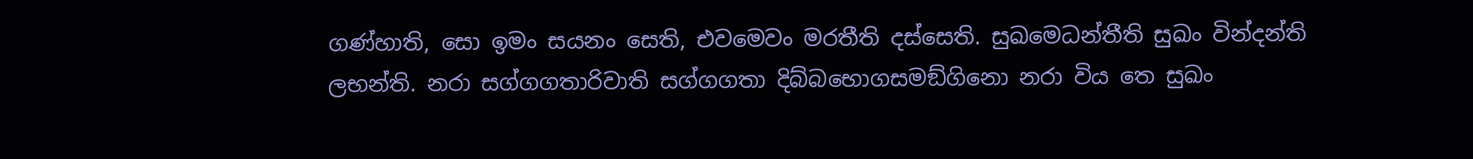ගණ්‌හාති, සො ඉමං සයනං සෙති, එවමෙවං මරතීති දස්‌සෙති. සුඛමෙධන්‌තීති සුඛං වින්‌දන්‌ති ලභන්‌ති. නරා සග්‌ගගතාරිවාති සග්‌ගගතා දිබ්‌බභොගසමඞ්‌ගිනො නරා විය තෙ සුඛං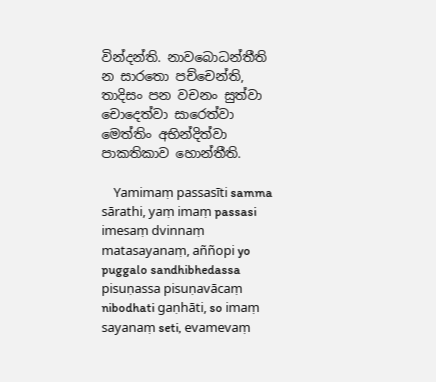වින්‌දන්‌ති. නාවබොධන්‌තීති න සාරතො පච්‌චෙන්‌ති, තාදිසං පන වචනං සුත්‌වා චොදෙත්‌වා සාරෙත්‌වා මෙත්‌තිං අභින්‌දිත්‌වා පාකතිකාව හොන්‌තීති.

    Yamimaṃ passasīti samma sārathi, yaṃ imaṃ passasi imesaṃ dvinnaṃ matasayanaṃ, aññopi yo puggalo sandhibhedassa pisuṇassa pisuṇavācaṃ nibodhati gaṇhāti, so imaṃ sayanaṃ seti, evamevaṃ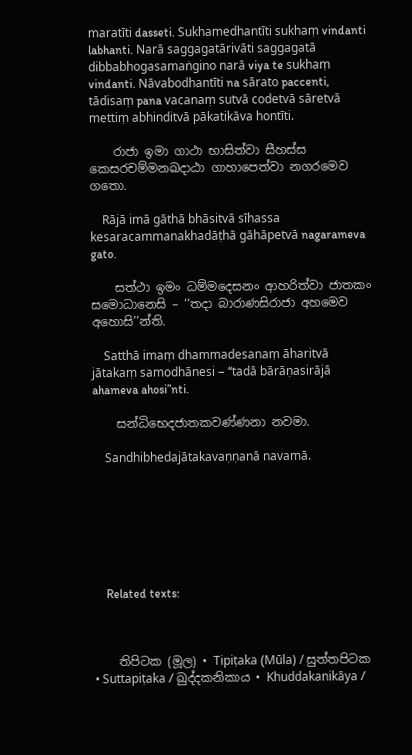maratīti dasseti. Sukhamedhantīti sukhaṃ vindanti labhanti. Narā saggagatārivāti saggagatā dibbabhogasamaṅgino narā viya te sukhaṃ vindanti. Nāvabodhantīti na sārato paccenti, tādisaṃ pana vacanaṃ sutvā codetvā sāretvā mettiṃ abhinditvā pākatikāva hontīti.

    රාජා ඉමා ගාථා භාසිත්‌වා සීහස්‌ස කෙසරචම්‌මනඛදාඨා ගාහාපෙත්‌වා නගරමෙව ගතො.

    Rājā imā gāthā bhāsitvā sīhassa kesaracammanakhadāṭhā gāhāpetvā nagarameva gato.

    සත්‌ථා ඉමං ධම්‌මදෙසනං ආහරිත්‌වා ජාතකං සමොධානෙසි – ‘‘තදා බාරාණසිරාජා අහමෙව අහොසි’’න්‌ති.

    Satthā imaṃ dhammadesanaṃ āharitvā jātakaṃ samodhānesi – ‘‘tadā bārāṇasirājā ahameva ahosi’’nti.

    සන්‌ධිභෙදජාතකවණ්‌ණනා නවමා.

    Sandhibhedajātakavaṇṇanā navamā.







    Related texts:



    තිපිටක (මූල) • Tipiṭaka (Mūla) / සුත්‌තපිටක • Suttapiṭaka / ඛුද්‌දකනිකාය • Khuddakanikāya /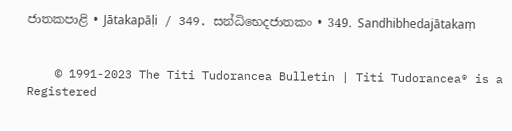ජාතකපාළි • Jātakapāḷi / 349. සන්‌ධිභෙදජාතකං • 349. Sandhibhedajātakaṃ


    © 1991-2023 The Titi Tudorancea Bulletin | Titi Tudorancea® is a Registered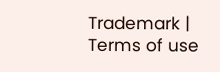Trademark | Terms of use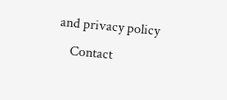and privacy policy
    Contact